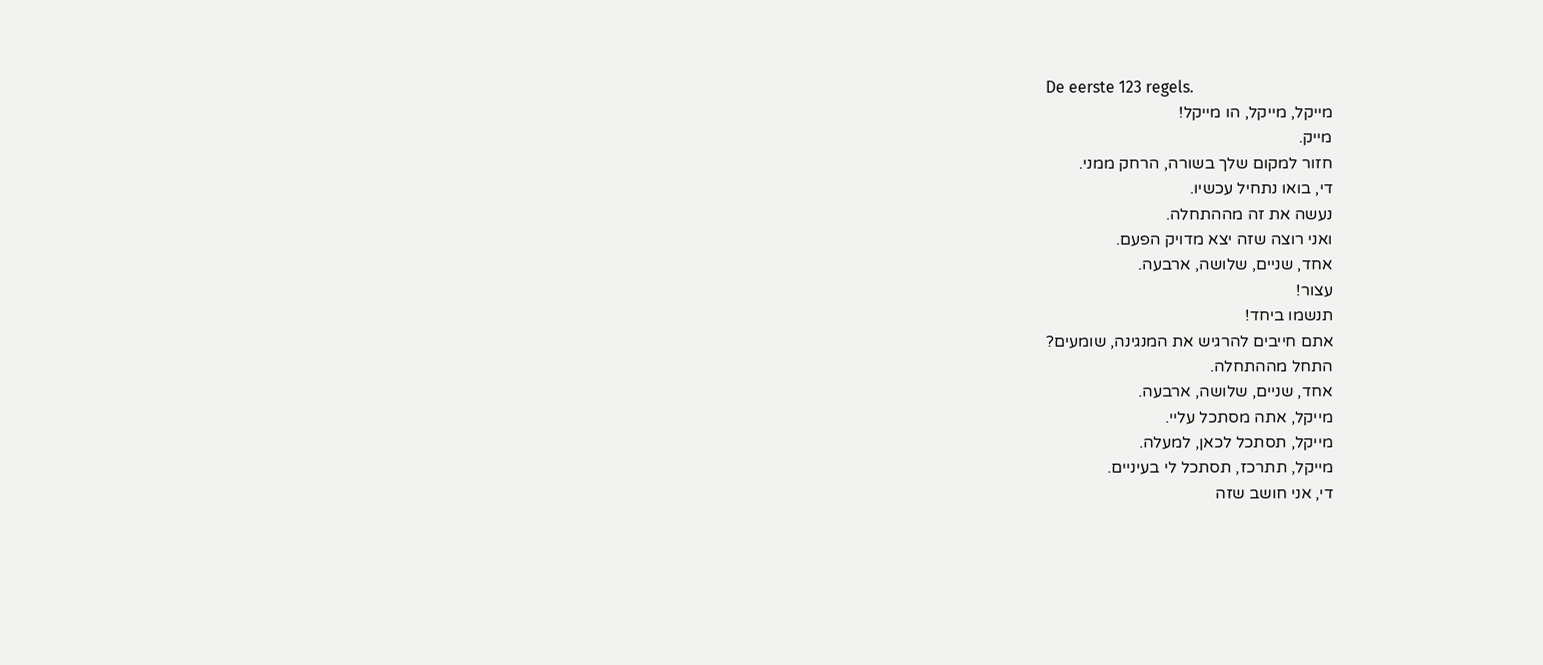De eerste 123 regels.
מייקל, מייקל, הו מייקל!
מייק.
חזור למקום שלך בשורה, הרחק ממני.
די, בואו נתחיל עכשיו.
נעשה את זה מההתחלה.
ואני רוצה שזה יצא מדויק הפעם.
אחד, שניים, שלושה, ארבעה.
עצור!
תנשמו ביחד!
אתם חייבים להרגיש את המנגינה, שומעים?
התחל מההתחלה.
אחד, שניים, שלושה, ארבעה.
מייקל, אתה מסתכל עליי.
מייקל, תסתכל לכאן, למעלה.
מייקל, תתרכז, תסתכל לי בעיניים.
די, אני חושב שזה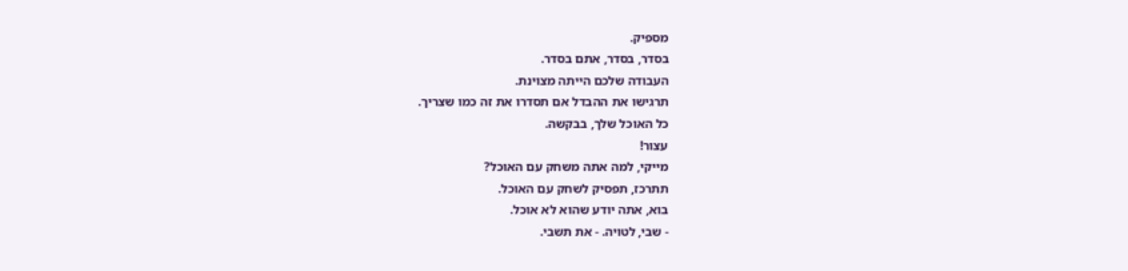מספיק.
בסדר, בסדר, אתם בסדר.
העבודה שלכם הייתה מצוינת.
תרגישו את ההבדל אם תסדרו את זה כמו שצריך.
כל האוכל שלך, בבקשה.
עצור!
מייקי, למה אתה משחק עם האוכל?
תתרכז, תפסיק לשחק עם האוכל.
בוא, אתה יודע שהוא לא אוכל.
- שבי, לטויה. - את תשבי.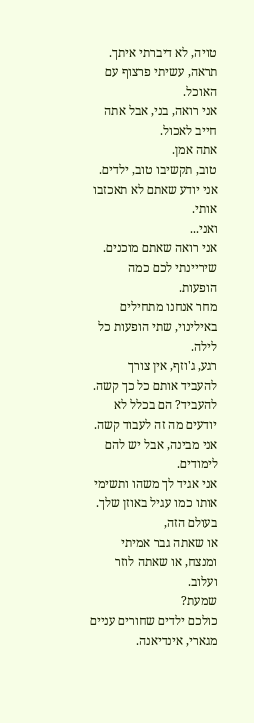טויה, לא דיברתי איתך.
תראה, עשיתי פרצוף עם האוכל.
אני רואה, בני, אבל אתה חייב לאכול.
אתה אמן.
טוב, תקשיבו טוב, ילדים.
אני יודע שאתם לא תאכזבו אותי.
ואני...
אני רואה שאתם מוכנים.
שיריינתי לכם כמה הופעות.
מחר אנחנו מתחילים באילינוי, שתי הופעות כל לילה.
רגע, ג'וזף, אין צורך להעביד אותם כל כך קשה.
להעביד? הם בכלל לא יודעים מה זה לעבוד קשה.
אני מבינה, אבל יש להם לימודים.
אני אגיד לך משהו ותשימי אותו כמו עגיל באוזן שלך.
בעולם הזה,
או שאתה גבר אמיתי ומנצח, או שאתה לוזר ועלוב.
שמעת?
כולכם ילדים שחורים עניים מגארי, אינדיאנה.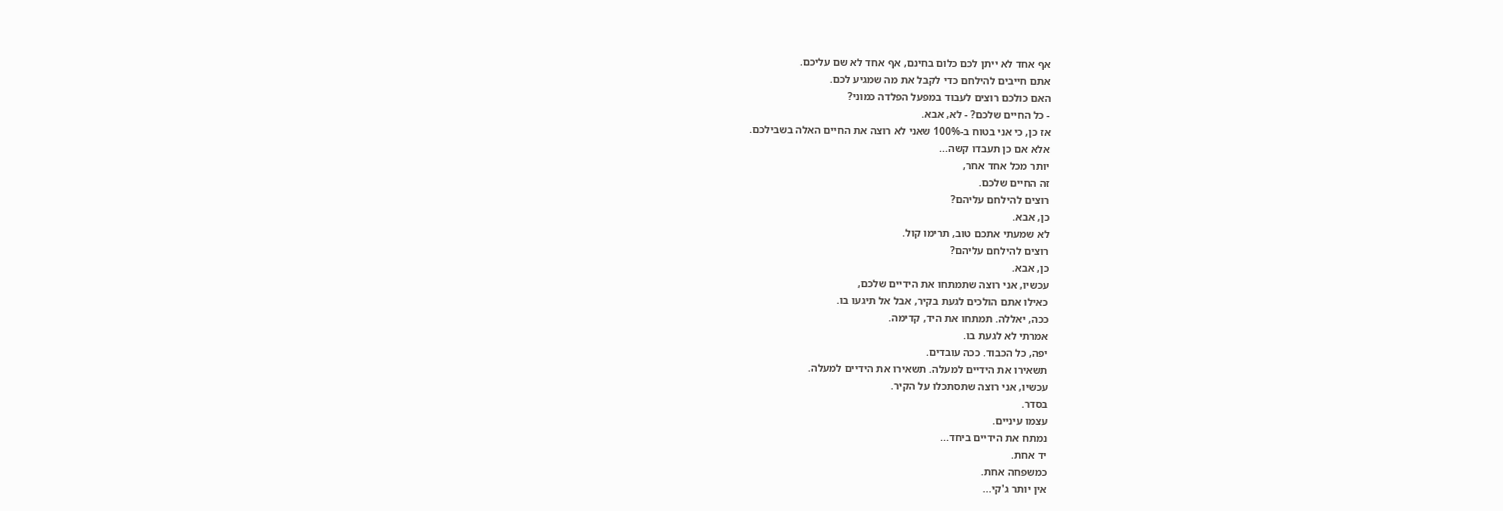אף אחד לא ייתן לכם כלום בחינם, אף אחד לא שם עליכם.
אתם חייבים להילחם כדי לקבל את מה שמגיע לכם.
האם כולכם רוצים לעבוד במפעל הפלדה כמוני?
- כל החיים שלכם? - לא, אבא.
אז כן, כי אני בטוח ב-100% שאני לא רוצה את החיים האלה בשבילכם.
אלא אם כן תעבדו קשה...
יותר מכל אחד אחר,
זה החיים שלכם.
רוצים להילחם עליהם?
כן, אבא.
לא שמעתי אתכם טוב, תרימו קול.
רוצים להילחם עליהם?
כן, אבא.
עכשיו, אני רוצה שתמתחו את הידיים שלכם,
כאילו אתם הולכים לגעת בקיר, אבל אל תיגעו בו.
ככה, יאללה. תמתחו את היד, קדימה.
אמרתי לא לגעת בו.
יפה, כל הכבוד. ככה עובדים.
תשאירו את הידיים למעלה. תשאירו את הידיים למעלה.
עכשיו, אני רוצה שתסתכלו על הקיר.
בסדר.
עצמו עיניים.
נמתח את הידיים ביחד...
יד אחת.
כמשפחה אחת.
אין יותר ג'קי...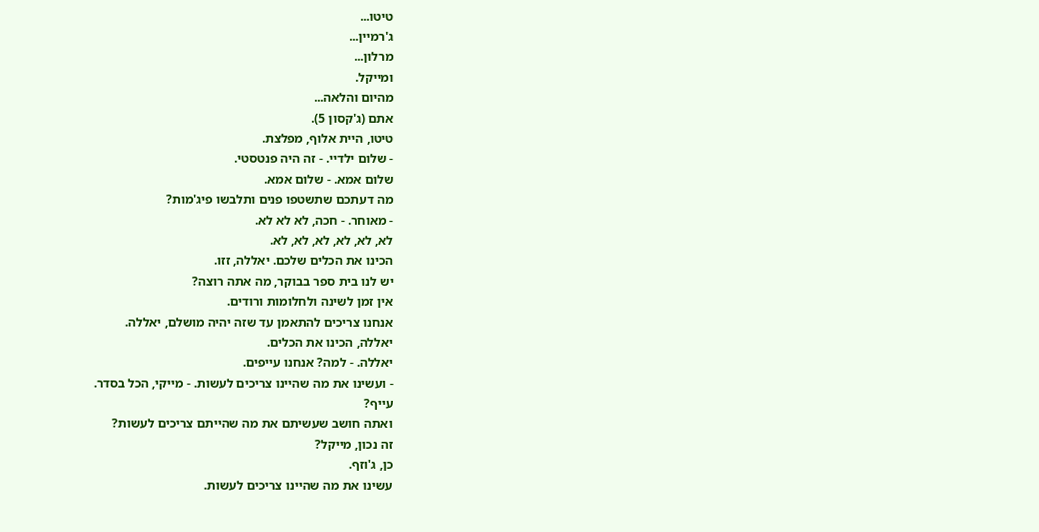טיטו...
ג'רמיין...
מרלון...
ומייקל.
מהיום והלאה...
אתם (ג'קסון 5).
טיטו, היית אלוף, מפלצת.
- שלום ילדיי. - זה היה פנטסטי.
שלום אמא. - שלום אמא.
מה דעתכם שתשטפו פנים ותלבשו פיג'מות?
- מאוחר. - חכה, לא לא לא.
לא, לא, לא, לא, לא, לא.
הכינו את הכלים שלכם. יאללה, זזו.
יש לנו בית ספר בבוקר, מה אתה רוצה?
אין זמן לשינה ולחלומות ורודים.
אנחנו צריכים להתאמן עד שזה יהיה מושלם, יאללה.
יאללה, הכינו את הכלים.
יאללה. - למה? אנחנו עייפים.
- ועשינו את מה שהיינו צריכים לעשות. - מייקי, הכל בסדר.
עייף?
ואתה חושב שעשיתם את מה שהייתם צריכים לעשות?
זה נכון, מייקל?
כן, ג'וזף.
עשינו את מה שהיינו צריכים לעשות.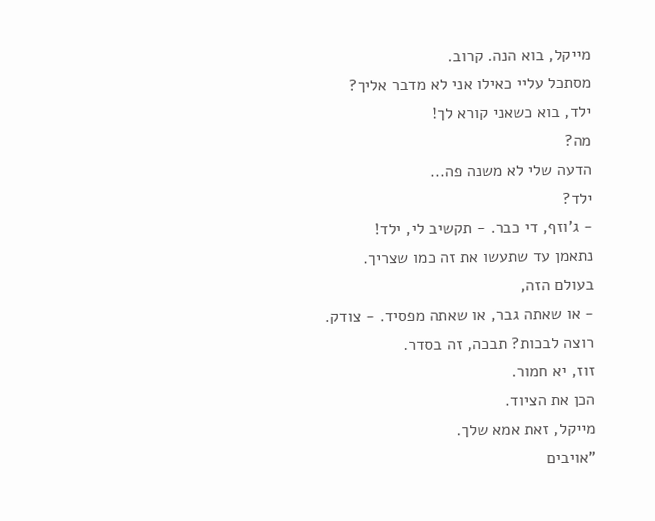מייקל, בוא הנה. קרוב.
מסתכל עליי כאילו אני לא מדבר אליך?
ילד, בוא כשאני קורא לך!
מה?
הדעה שלי לא משנה פה...
ילד?
- ג'וזף, די כבר. - תקשיב לי, ילד!
נתאמן עד שתעשו את זה כמו שצריך.
בעולם הזה,
- או שאתה גבר, או שאתה מפסיד. - צודק.
רוצה לבכות? תבכה, זה בסדר.
זוז, יא חמור.
הכן את הציוד.
מייקל, זאת אמא שלך.
"אויבים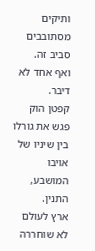ותיקים
מסתובבים סביב זה.
ואף אחד לא דיבר.
קפטן הוק פגש את גורלו
בין שיניו של אויבו המושבע, התנין.
ארץ לעולם לא שוחררה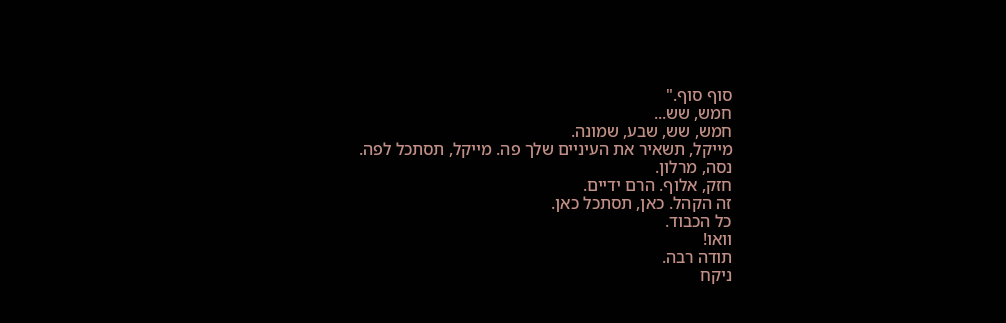סוף סוף."
חמש, שש...
חמש, שש, שבע, שמונה.
מייקל, תשאיר את העיניים שלך פה. מייקל, תסתכל לפה.
נסה, מרלון.
חזק, אלוף. הרם ידיים.
זה הקהל. כאן, תסתכל כאן.
כל הכבוד.
וואו!
תודה רבה.
ניקח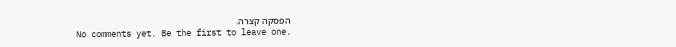הפסקה קצרה.
No comments yet. Be the first to leave one.